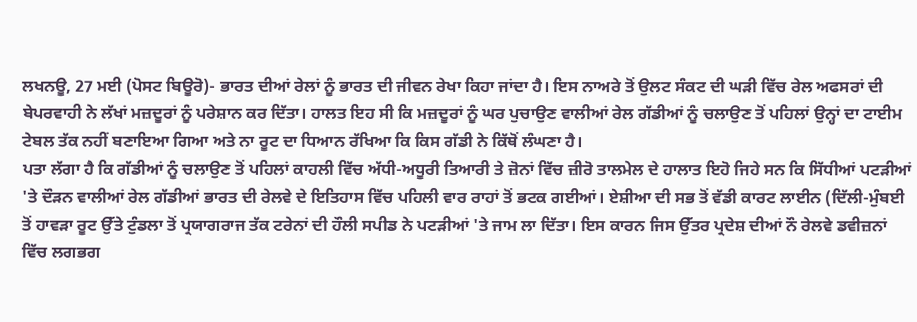ਲਖਨਊ, 27 ਮਈ (ਪੋਸਟ ਬਿਊਰੋ)- ਭਾਰਤ ਦੀਆਂ ਰੇਲਾਂ ਨੂੰ ਭਾਰਤ ਦੀ ਜੀਵਨ ਰੇਖਾ ਕਿਹਾ ਜਾਂਦਾ ਹੈ। ਇਸ ਨਾਅਰੇ ਤੋਂ ਉਲਟ ਸੰਕਟ ਦੀ ਘੜੀ ਵਿੱਚ ਰੇਲ ਅਫਸਰਾਂ ਦੀ ਬੇਪਰਵਾਹੀ ਨੇ ਲੱਖਾਂ ਮਜ਼ਦੂਰਾਂ ਨੂੰ ਪਰੇਸ਼ਾਨ ਕਰ ਦਿੱਤਾ। ਹਾਲਤ ਇਹ ਸੀ ਕਿ ਮਜ਼ਦੂਰਾਂ ਨੂੰ ਘਰ ਪੁਚਾਉਣ ਵਾਲੀਆਂ ਰੇਲ ਗੱਡੀਆਂ ਨੂੰ ਚਲਾਉਣ ਤੋਂ ਪਹਿਲਾਂ ਉਨ੍ਹਾਂ ਦਾ ਟਾਈਮ ਟੇਬਲ ਤੱਕ ਨਹੀਂ ਬਣਾਇਆ ਗਿਆ ਅਤੇ ਨਾ ਰੂਟ ਦਾ ਧਿਆਨ ਰੱਖਿਆ ਕਿ ਕਿਸ ਗੱਡੀ ਨੇ ਕਿੱਥੋਂ ਲੰਘਣਾ ਹੈ।
ਪਤਾ ਲੱਗਾ ਹੈ ਕਿ ਗੱਡੀਆਂ ਨੂੰ ਚਲਾਉਣ ਤੋਂ ਪਹਿਲਾਂ ਕਾਹਲੀ ਵਿੱਚ ਅੱਧੀ-ਅਧੂਰੀ ਤਿਆਰੀ ਤੇ ਜ਼ੋਨਾਂ ਵਿੱਚ ਜ਼ੀਰੋ ਤਾਲਮੇਲ ਦੇ ਹਾਲਾਤ ਇਹੋ ਜਿਹੇ ਸਨ ਕਿ ਸਿੱਧੀਆਂ ਪਟੜੀਆਂ 'ਤੇ ਦੌੜਨ ਵਾਲੀਆਂ ਰੇਲ ਗੱਡੀਆਂ ਭਾਰਤ ਦੀ ਰੇਲਵੇ ਦੇ ਇਤਿਹਾਸ ਵਿੱਚ ਪਹਿਲੀ ਵਾਰ ਰਾਹਾਂ ਤੋਂ ਭਟਕ ਗਈਆਂ। ਏਸ਼ੀਆ ਦੀ ਸਭ ਤੋਂ ਵੱਡੀ ਕਾਰਟ ਲਾਈਨ (ਦਿੱਲੀ-ਮੁੰਬਈ ਤੋਂ ਹਾਵੜਾ ਰੂਟ ਉੱਤੇ ਟੁੰਡਲਾ ਤੋਂ ਪ੍ਰਯਾਗਰਾਜ ਤੱਕ ਟਰੇਨਾਂ ਦੀ ਹੌਲੀ ਸਪੀਡ ਨੇ ਪਟੜੀਆਂ 'ਤੇ ਜਾਮ ਲਾ ਦਿੱਤਾ। ਇਸ ਕਾਰਨ ਜਿਸ ਉੱਤਰ ਪ੍ਰਦੇਸ਼ ਦੀਆਂ ਨੌ ਰੇਲਵੇ ਡਵੀਜ਼ਨਾਂ ਵਿੱਚ ਲਗਭਗ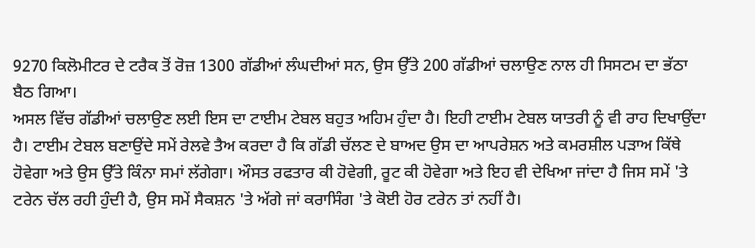9270 ਕਿਲੋਮੀਟਰ ਦੇ ਟਰੈਕ ਤੋਂ ਰੋਜ਼ 1300 ਗੱਡੀਆਂ ਲੰਘਦੀਆਂ ਸਨ, ਉਸ ਉੱਤੇ 200 ਗੱਡੀਆਂ ਚਲਾਉਣ ਨਾਲ ਹੀ ਸਿਸਟਮ ਦਾ ਭੱਠਾ ਬੈਠ ਗਿਆ।
ਅਸਲ ਵਿੱਚ ਗੱਡੀਆਂ ਚਲਾਉਣ ਲਈ ਇਸ ਦਾ ਟਾਈਮ ਟੇਬਲ ਬਹੁਤ ਅਹਿਮ ਹੁੰਦਾ ਹੈ। ਇਹੀ ਟਾਈਮ ਟੇਬਲ ਯਾਤਰੀ ਨੂੰ ਵੀ ਰਾਹ ਦਿਖਾਉਂਦਾ ਹੈ। ਟਾਈਮ ਟੇਬਲ ਬਣਾਉਂਦੇ ਸਮੇਂ ਰੇਲਵੇ ਤੈਅ ਕਰਦਾ ਹੈ ਕਿ ਗੱਡੀ ਚੱਲਣ ਦੇ ਬਾਅਦ ਉਸ ਦਾ ਆਪਰੇਸ਼ਨ ਅਤੇ ਕਮਰਸ਼ੀਲ ਪੜਾਅ ਕਿੱਥੇ ਹੋਵੇਗਾ ਅਤੇ ਉਸ ਉੱਤੇ ਕਿੰਨਾ ਸਮਾਂ ਲੱਗੇਗਾ। ਔਸਤ ਰਫਤਾਰ ਕੀ ਹੋਵੇਗੀ, ਰੂਟ ਕੀ ਹੋਵੇਗਾ ਅਤੇ ਇਹ ਵੀ ਦੇਖਿਆ ਜਾਂਦਾ ਹੈ ਜਿਸ ਸਮੇਂ 'ਤੇ ਟਰੇਨ ਚੱਲ ਰਹੀ ਹੁੰਦੀ ਹੈ, ਉਸ ਸਮੇਂ ਸੈਕਸ਼ਨ 'ਤੇ ਅੱਗੇ ਜਾਂ ਕਰਾਸਿੰਗ 'ਤੇ ਕੋਈ ਹੋਰ ਟਰੇਨ ਤਾਂ ਨਹੀਂ ਹੈ।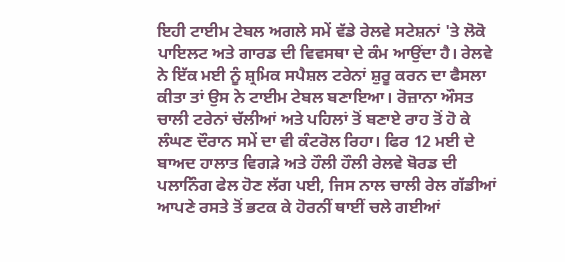ਇਹੀ ਟਾਈਮ ਟੇਬਲ ਅਗਲੇ ਸਮੇਂ ਵੱਡੇ ਰੇਲਵੇ ਸਟੇਸ਼ਨਾਂ 'ਤੇ ਲੋਕੋ ਪਾਇਲਟ ਅਤੇ ਗਾਰਡ ਦੀ ਵਿਵਸਥਾ ਦੇ ਕੰਮ ਆਉਂਦਾ ਹੈ। ਰੇਲਵੇ ਨੇ ਇੱਕ ਮਈ ਨੂੰ ਸ਼੍ਰਮਿਕ ਸਪੈਸ਼ਲ ਟਰੇਨਾਂ ਸ਼ੁਰੂ ਕਰਨ ਦਾ ਫੈਸਲਾ ਕੀਤਾ ਤਾਂ ਉਸ ਨੇ ਟਾਈਮ ਟੇਬਲ ਬਣਾਇਆ। ਰੋਜ਼ਾਨਾ ਔਸਤ ਚਾਲੀ ਟਰੇਨਾਂ ਚੱਲੀਆਂ ਅਤੇ ਪਹਿਲਾਂ ਤੋਂ ਬਣਾਏ ਰਾਹ ਤੋਂ ਹੋ ਕੇ ਲੰਘਣ ਦੌਰਾਨ ਸਮੇਂ ਦਾ ਵੀ ਕੰਟਰੋਲ ਰਿਹਾ। ਫਿਰ 12 ਮਈ ਦੇ ਬਾਅਦ ਹਾਲਾਤ ਵਿਗੜੇ ਅਤੇ ਹੌਲੀ ਹੌਲੀ ਰੇਲਵੇ ਬੋਰਡ ਦੀ ਪਲਾਨਿੰਗ ਫੇਲ ਹੋਣ ਲੱਗ ਪਈ, ਜਿਸ ਨਾਲ ਚਾਲੀ ਰੇਲ ਗੱਡੀਆਂ ਆਪਣੇ ਰਸਤੇ ਤੋਂ ਭਟਕ ਕੇ ਹੋਰਨੀਂ ਥਾਈਂ ਚਲੇ ਗਈਆਂ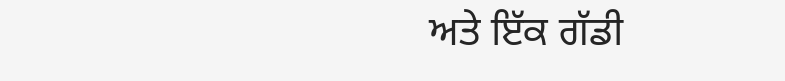ਅਤੇ ਇੱਕ ਗੱਡੀ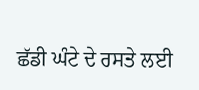ਛੱਡੀ ਘੰਟੇ ਦੇ ਰਸਤੇ ਲਈ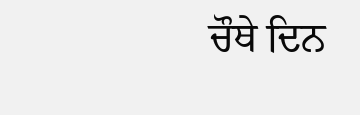ਚੌਥੇ ਦਿਨ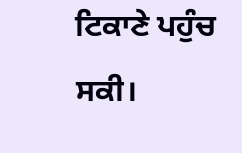ਟਿਕਾਣੇ ਪਹੁੰਚ ਸਕੀ।